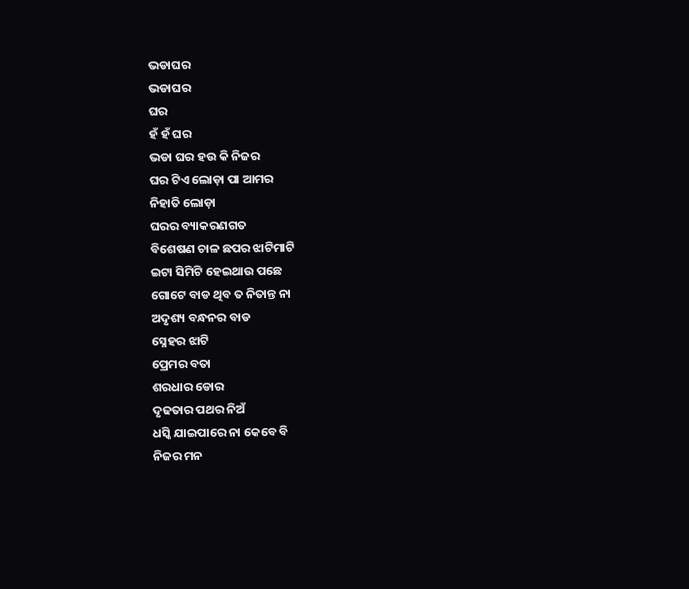ଭଡାଘର
ଭଡାଘର
ଘର
ହଁ ହଁ ଘର
ଭଡା ଘର ହଉ କି ନିଜର
ଘର ଟିଏ ଲୋଡ଼ା ପା ଆମର
ନିହାତି ଲୋଡ଼ା
ଘରର ବ୍ୟାକରଣଗତ
ବିଶେଷଣ ଚାଳ ଛପର ଝାଟିମାଟି
ଇଟା ସିମିଟି ହେଇଥାଉ ପଛେ
ଗୋଟେ ବାଡ ଥିବ ତ ନିତାନ୍ତ ନା
ଅଦୃଶ୍ୟ ବନ୍ଧନର ବାଡ
ସ୍ନେହର ଝାଟି
ପ୍ରେମର ବତା
ଶରଧାର ଡୋର
ଦୃଢତାର ପଥର ନିଅଁ
ଧସ୍କି ଯାଇପାରେ ନା କେବେ ବି
ନିଜର ମନ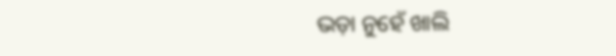ଭଡ଼ା ନୁହେଁ ଖାଲି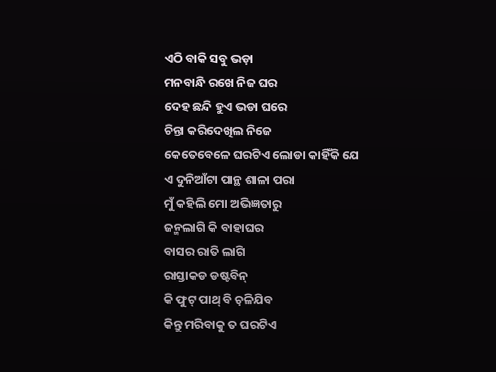ଏଠି ବାକି ସବୁ ଭଡ଼ା
ମନବାନ୍ଧି ରଖେ ନିଜ ଘର
ଦେହ ଛନ୍ଦି ହୁଏ ଭଡା ଘରେ
ଚିନ୍ତା କରିଦେଖିଲ ନିଜେ
କେତେବେଳେ ଘରଟିଏ ଲୋଡା କାହିଁକି ଯେ
ଏ ଦୁନିଆଁଟା ପାନ୍ଥ ଶାଳା ପରା
ମୁଁ କହିଲି ମୋ ଅଭିଜ୍ଞତାରୁ
ଜନ୍ମଲାଗି କି ବାହାଘର
ବାସର ରାତି ଲାଗି
ରାସ୍ତାକଡ ଡଷ୍ଟବିନ୍
କି ଫୁଟ୍ ପାଥ୍ ବି ଚ଼ଳିଯିବ
କିନ୍ତୁ ମରିବାକୁ ତ ଘରଟିଏ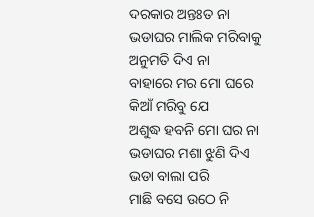ଦରକାର ଅନ୍ତଃତ ନା
ଭଡାଘର ମାଲିକ ମରିବାକୁ
ଅନୁମତି ଦିଏ ନା
ବାହାରେ ମର ମୋ ଘରେ
କିଆଁ ମରିବୁ ଯେ
ଅଶୁଦ୍ଧ ହବନି ମୋ ଘର ନା
ଭଡାଘର ମଶା ଝୁଣି ଦିଏ
ଭଡା ବାଲା ପରି
ମାଛି ବସେ ଉଠେ ନି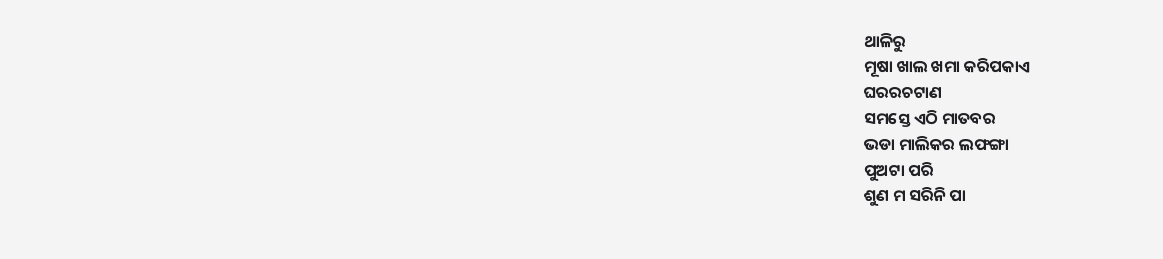ଥାଳିରୁ
ମୂଷା ଖାଲ ଖମା କରିପକାଏ
ଘରରଚଟାଣ
ସମସ୍ତେ ଏଠି ମାତବର
ଭଡା ମାଲିକର ଲଫଙ୍ଗା
ପୁଅଟା ପରି
ଶୁଣ ମ ସରିନି ପା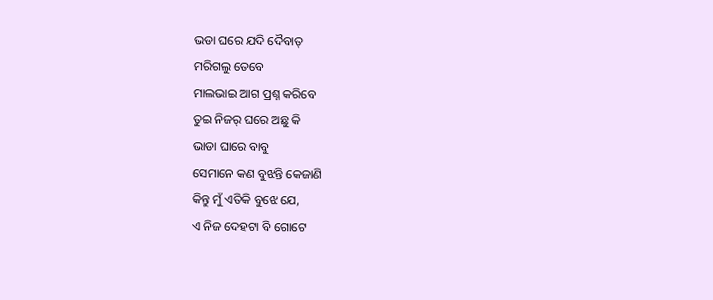ଭଡା ଘରେ ଯଦି ଦୈବାତ୍
ମରିଗଲୁ ତେବେ
ମାଲଭାଇ ଆଗ ପ୍ରଶ୍ନ କରିବେ
ତୁଇ ନିଜର୍ ଘରେ ଅଛୁ କି
ଭାଡା ଘାରେ ବାବୁ
ସେମାନେ କଣ ବୁଝନ୍ତି କେଜାଣି
କିନ୍ତୁ ମୁଁ ଏତିକି ବୁଝେ ଯେ,
ଏ ନିଜ ଦେହଟା ବି ଗୋଟେ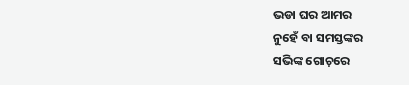ଭଡା ଘର ଆମର
ନୁହେଁ ବା ସମସ୍ତଙ୍କର
ସଭିଙ୍କ ଗୋଚ଼ରେ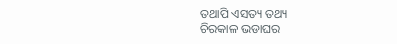ତଥାପି ଏସତ୍ୟ ତଥ୍ୟ
ଚିରକାଳ ଭଡାଘର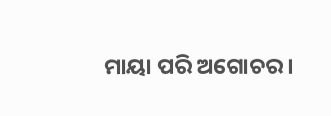ମାୟା ପରି ଅଗୋଚର ।